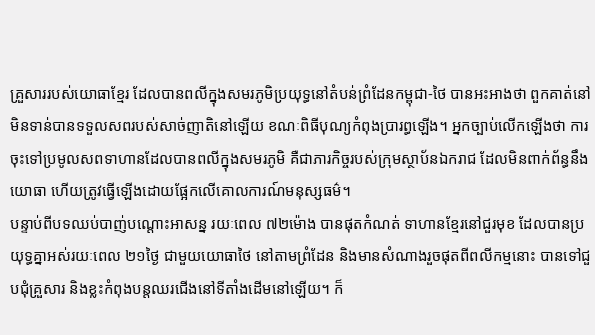គ្រួសាររបស់យោធាខ្មែរ ដែលបានពលីក្នុងសមរភូមិប្រយុទ្ធនៅតំបន់ព្រំដែនកម្ពុជា-ថៃ បានអះអាងថា ពួកគាត់នៅមិនទាន់បានទទួលសពរបស់សាច់ញាតិនៅឡើយ ខណៈពិធីបុណ្យកំពុងប្រារព្ធឡើង។ អ្នកច្បាប់លើកឡើងថា ការចុះទៅប្រមូលសពទាហានដែលបានពលីក្នុងសមរភូមិ គឺជាភារកិច្ចរបស់ក្រុមស្ថាប័នឯករាជ ដែលមិនពាក់ព័ន្ធនឹងយោធា ហើយត្រូវធ្វើឡើងដោយផ្អែកលើគោលការណ៍មនុស្សធម៌។
បន្ទាប់ពីបទឈប់បាញ់បណ្ដោះអាសន្ន រយៈពេល ៧២ម៉ោង បានផុតកំណត់ ទាហានខ្មែរនៅជួរមុខ ដែលបានប្រយុទ្ធគ្នាអស់រយៈពេល ២១ថ្ងៃ ជាមួយយោធាថៃ នៅតាមព្រំដែន និងមានសំណាងរួចផុតពីពលីកម្មនោះ បានទៅជួបជុំគ្រួសារ និងខ្លះកំពុងបន្តឈរជើងនៅទីតាំងដើមនៅឡើយ។ ក៏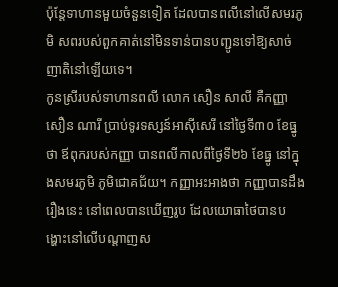ប៉ុន្តែទាហានមួយចំនួនទៀត ដែលបានពលីនៅលើសមរភូមិ សពរបស់ពួកគាត់នៅមិនទាន់បានបញ្ជូនទៅឱ្យសាច់ញាតិនៅឡើយទេ។
កូនស្រីរបស់ទាហានពលី លោក សឿន សាលី គឺកញ្ញា សឿន ណារី ប្រាប់ទូរទស្សន៍អាស៊ីសេរី នៅថ្ងៃទី៣០ ខែធ្នូ ថា ឪពុករបស់កញ្ញា បានពលីកាលពីថ្ងៃទី២៦ ខែធ្នូ នៅក្នុងសមរភូមិ ភូមិជោគជ័យ។ កញ្ញាអះអាងថា កញ្ញាបានដឹងរឿងនេះ នៅពេលបានឃើញរូប ដែលយោធាថៃបានបង្ហោះនៅលើបណ្ដាញស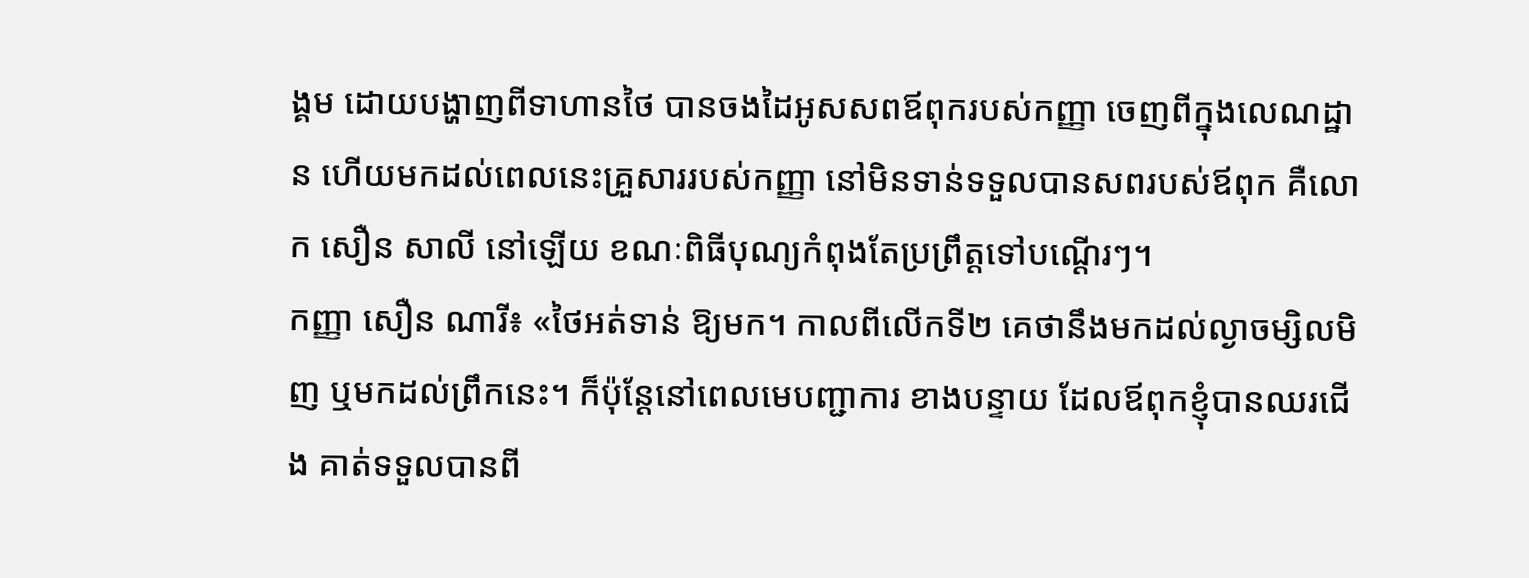ង្គម ដោយបង្ហាញពីទាហានថៃ បានចងដៃអូសសពឪពុករបស់កញ្ញា ចេញពីក្នុងលេណដ្ឋាន ហើយមកដល់ពេលនេះគ្រួសាររបស់កញ្ញា នៅមិនទាន់ទទួលបានសពរបស់ឪពុក គឺលោក សឿន សាលី នៅឡើយ ខណៈពិធីបុណ្យកំពុងតែប្រព្រឹត្តទៅបណ្ដើរៗ។
កញ្ញា សឿន ណារី៖ «ថៃអត់ទាន់ ឱ្យមក។ កាលពីលើកទី២ គេថានឹងមកដល់ល្ងាចម្សិលមិញ ឬមកដល់ព្រឹកនេះ។ ក៏ប៉ុន្តែនៅពេលមេបញ្ជាការ ខាងបន្ទាយ ដែលឪពុកខ្ញុំបានឈរជើង គាត់ទទួលបានពី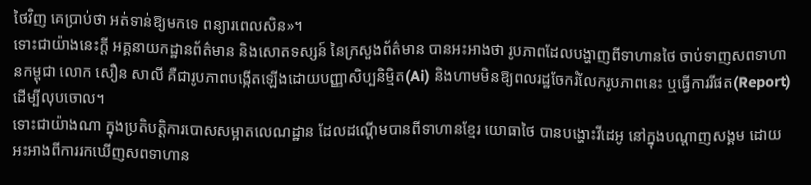ថៃវិញ គេប្រាប់ថា អត់ទាន់ឱ្យមកទេ ពន្យារពេលសិន»។
ទោះជាយ៉ាងនេះក្ដី អគ្គនាយកដ្ឋានព័ត៌មាន និងសោតទស្សន៍ នៃក្រសួងព័ត៌មាន បានអះអាងថា រូបភាពដែលបង្ហាញពីទាហានថៃ ចាប់ទាញសពទាហានកម្ពុជា លោក សឿន សាលី គឺជារូបភាពបង្កើតឡើងដោយបញ្ញាសិប្បនិម្មិត(Ai) និងហាមមិនឱ្យពលរដ្ឋចែករំលែករូបភាពនេះ ឬធ្វើការរីផត(Report) ដើម្បីលុបចោល។
ទោះជាយ៉ាងណា ក្នុងប្រតិបត្តិការបោសសម្អាតលេណដ្ឋាន ដែលដណ្ដើមបានពីទាហានខ្មែរ យោធាថៃ បានបង្ហោះវីដេអូ នៅក្នុងបណ្ដាញសង្គម ដោយអះអាងពីការរកឃើញសពទាហាន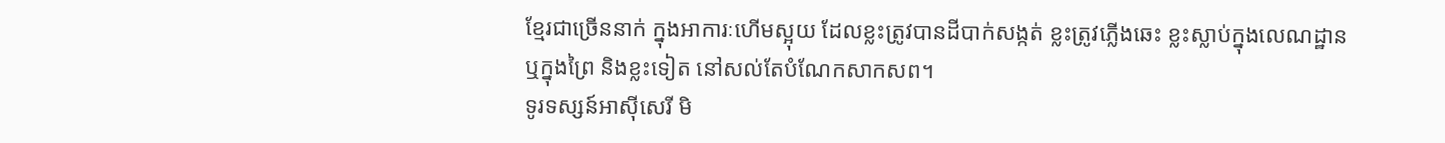ខ្មែរជាច្រើននាក់ ក្នុងអាការៈហើមស្អុយ ដែលខ្លះត្រូវបានដីបាក់សង្កត់ ខ្លះត្រូវភ្លើងឆេះ ខ្លះស្លាប់ក្នុងលេណដ្ឋាន ឬក្នុងព្រៃ និងខ្លះទៀត នៅសល់តែបំណែកសាកសព។
ទូរទស្សន៍អាស៊ីសេរី មិ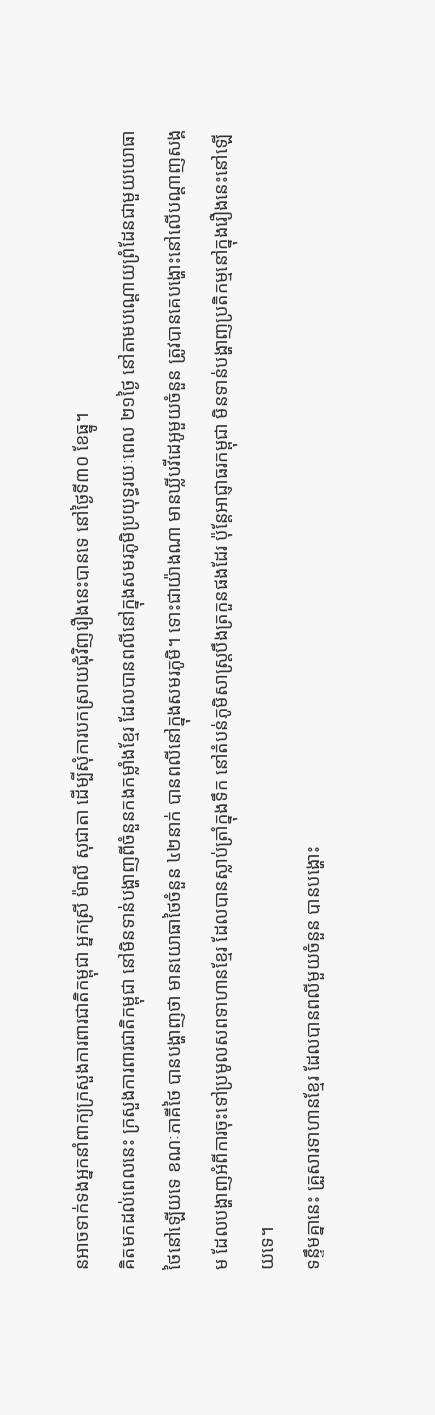នអាចទាក់ទងអ្នកនាំពាក្យក្រសួងការពារជាតិកម្ពុជា អ្នកស្រី ម៉ាលី សុជាតា ដើម្បីសុំការបកស្រាយជុំវិញរឿងនេះបានទេ នៅថ្ងៃទី៣០ ខែធ្នូ។
គិតមកដល់ពេលនេះ ក្រសួងការពារជាតិកម្ពុជា នៅមិនទាន់បង្ហាញពីចំនួនកងកម្លាំងខ្មែរ ដែលបានពលីនៅក្នុងសមរភូមិប្រយុទ្ធរយៈពេល ២១ថ្ងៃ នៅតាមបណ្ដោយព្រំដែនជាមួយយោធាថៃនៅឡើយទេ ខណៈភាគីថៃ បានបង្ហាញថា មានយោធាថៃចំនួន ៤២នាក់ បានពលីនៅក្នុងសមរភូមិ។ ទោះជាយ៉ាងណា មានឃ្លីបវីដេអូមួយចំនួន ត្រូវបានគេបង្ហោះនៅលើបណ្ដាញសង្គម ដែលបង្ហាញអំពីការចុះទៅប្រមូលសពទាហានខ្មែរ ដែលបានស្លាប់ត្រាំក្នុងទឹក នៅតំបន់ភូមិសាស្ត្របឹងត្រកួនផងដែរ ប៉ុន្តែអាជ្ញាធរកម្ពុជា មិនទាន់បង្ហាញប្រតិកម្មនៅក្នុងរឿងនេះនៅឡើយទេ។
ទន្ទឹមគ្នានេះ គ្រួសារទាហានខ្មែរ ដែលបានពលីមួយចំនួន បានបង្ហោះ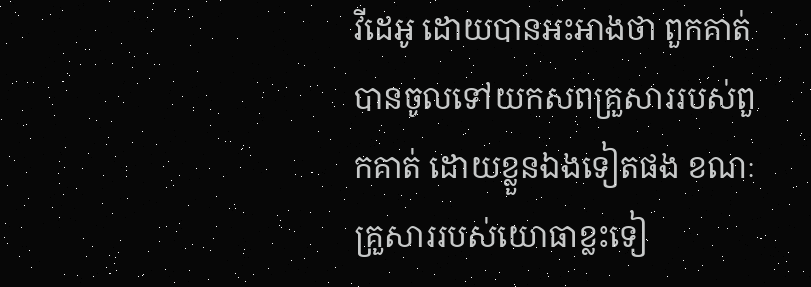វីដេអូ ដោយបានអះអាងថា ពួកគាត់បានចូលទៅយកសពគ្រួសាររបស់ពួកគាត់ ដោយខ្លួនឯងទៀតផង ខណៈគ្រួសាររបស់យោធាខ្លះទៀ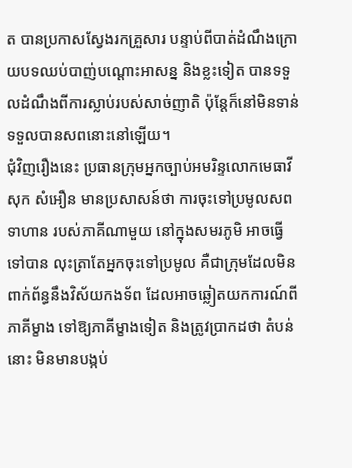ត បានប្រកាសស្វែងរកគ្រួសារ បន្ទាប់ពីបាត់ដំណឹងក្រោយបទឈប់បាញ់បណ្ដោះអាសន្ន និងខ្លះទៀត បានទទួលដំណឹងពីការស្លាប់របស់សាច់ញាតិ ប៉ុន្តែក៏នៅមិនទាន់ទទួលបានសពនោះនៅឡើយ។
ជុំវិញរឿងនេះ ប្រធានក្រុមអ្នកច្បាប់អមរិន្ទលោកមេធាវី សុក សំអឿន មានប្រសាសន៍ថា ការចុះទៅប្រមូលសពទាហាន របស់ភាគីណាមួយ នៅក្នុងសមរភូមិ អាចធ្វើទៅបាន លុះត្រាតែអ្នកចុះទៅប្រមូល គឺជាក្រុមដែលមិនពាក់ព័ន្ធនឹងវិស័យកងទ័ព ដែលអាចឆ្លៀតយកការណ៍ពីភាគីម្ខាង ទៅឱ្យភាគីម្ខាងទៀត និងត្រូវប្រាកដថា តំបន់នោះ មិនមានបង្កប់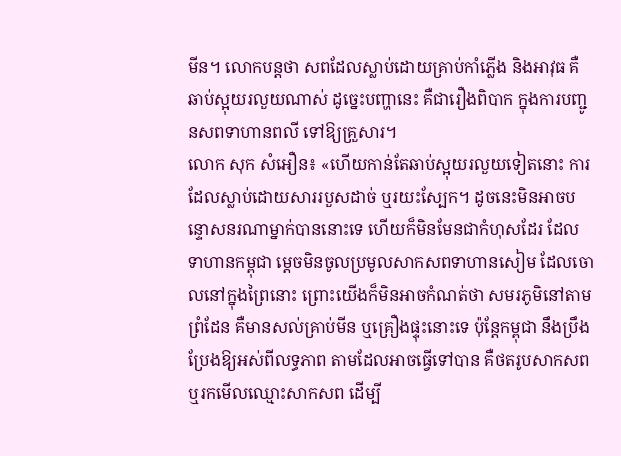មីន។ លោកបន្តថា សពដែលស្លាប់ដោយគ្រាប់កាំភ្លើង និងអាវុធ គឺឆាប់ស្អុយរលួយណាស់ ដូច្នេះបញ្ហានេះ គឺជារឿងពិបាក ក្នុងការបញ្ជូនសពទាហានពលី ទៅឱ្យគ្រួសារ។
លោក សុក សំអឿន៖ «ហើយកាន់តែឆាប់ស្អុយរលួយទៀតនោះ ការដែលស្លាប់ដោយសាររបួសដាច់ ឬរយះស្បែក។ ដូចនេះមិនអាចបន្ទោសនរណាម្នាក់បាននោះទេ ហើយក៏មិនមែនជាកំហុសដែរ ដែលទាហានកម្ពុជា ម្ដេចមិនចូលប្រមូលសាកសពទាហានសៀម ដែលចោលនៅក្នុងព្រៃនោះ ព្រោះយើងក៏មិនអាចកំណត់ថា សមរភូមិនៅតាមព្រំដែន គឺមានសល់គ្រាប់មីន ឬគ្រឿងផ្ទុះនោះទេ ប៉ុន្តែកម្ពុជា នឹងប្រឹងប្រែងឱ្យអស់ពីលទ្ធភាព តាមដែលអាចធ្វើទៅបាន គឺថតរូបសាកសព ឬរកមើលឈ្មោះសាកសព ដើម្បី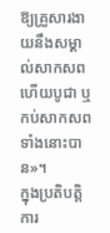ឱ្យគ្រួសារងាយនឹងសម្គាល់សាកសព ហើយបូជា ឬកប់សាកសពទាំងនោះបាន»។
ក្នុងប្រតិបត្តិការ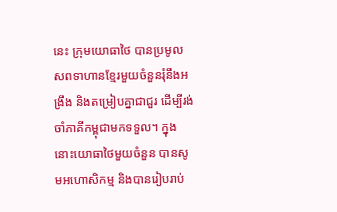នេះ ក្រុមយោធាថៃ បានប្រមូលសពទាហានខ្មែរមួយចំនួនរុំនឹងអង្រឹង និងតម្រៀបគ្នាជាជួរ ដើម្បីរង់ចាំភាគីកម្ពុជាមកទទួល។ ក្នុងនោះយោធាថៃមួយចំនួន បានសូមអហោសិកម្ម និងបានរៀបរាប់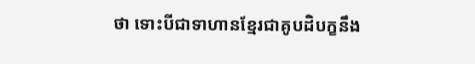ថា ទោះបីជាទាហានខ្មែរជាគូបដិបក្ខនឹង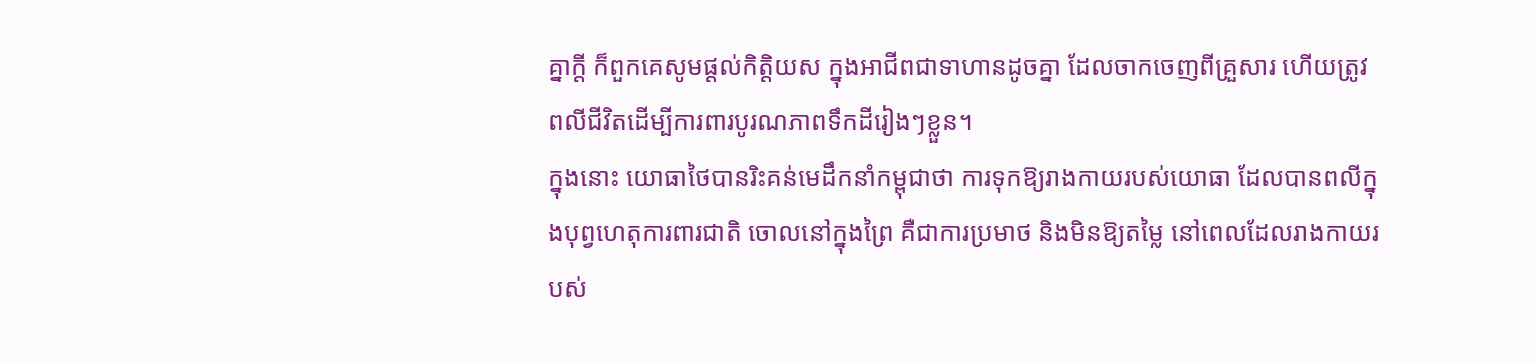គ្នាក្ដី ក៏ពួកគេសូមផ្ដល់កិត្តិយស ក្នុងអាជីពជាទាហានដូចគ្នា ដែលចាកចេញពីគ្រួសារ ហើយត្រូវពលីជីវិតដើម្បីការពារបូរណភាពទឹកដីរៀងៗខ្លួន។
ក្នុងនោះ យោធាថៃបានរិះគន់មេដឹកនាំកម្ពុជាថា ការទុកឱ្យរាងកាយរបស់យោធា ដែលបានពលីក្នុងបុព្វហេតុការពារជាតិ ចោលនៅក្នុងព្រៃ គឺជាការប្រមាថ និងមិនឱ្យតម្លៃ នៅពេលដែលរាងកាយរបស់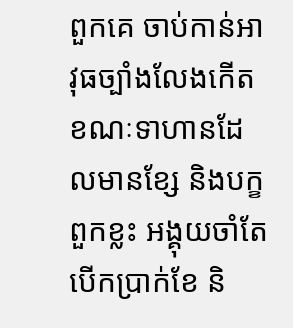ពួកគេ ចាប់កាន់អាវុធច្បាំងលែងកើត ខណៈទាហានដែលមានខ្សែ និងបក្ខពួកខ្លះ អង្គុយចាំតែបើកប្រាក់ខែ និ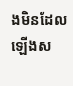ងមិនដែលឡើងស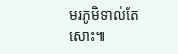មរភូមិទាល់តែសោះ៕